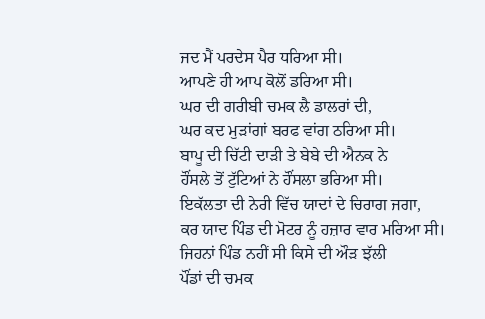ਜਦ ਮੈਂ ਪਰਦੇਸ ਪੈਰ ਧਰਿਆ ਸੀ।
ਆਪਣੇ ਹੀ ਆਪ ਕੋਲੋਂ ਡਰਿਆ ਸੀ।
ਘਰ ਦੀ ਗਰੀਬੀ ਚਮਕ ਲੈ ਡਾਲਰਾਂ ਦੀ,
ਘਰ ਕਦ ਮੁੜਾਂਗਾਂ ਬਰਫ ਵਾਂਗ ਠਰਿਆ ਸੀ।
ਬਾਪੂ ਦੀ ਚਿੱਟੀ ਦਾੜੀ ਤੇ ਬੇਬੇ ਦੀ ਐਨਕ ਨੇ
ਹੌਂਸਲੇ ਤੋਂ ਟੁੱਟਿਆਂ ਨੇ ਹੌਂਸਲਾ ਭਰਿਆ ਸੀ।
ਇਕੱਲਤਾ ਦੀ ਨੇਰੀ ਵਿੱਚ ਯਾਦਾਂ ਦੇ ਚਿਰਾਗ ਜਗਾ,
ਕਰ ਯਾਦ ਪਿੰਡ ਦੀ ਮੋਟਰ ਨੂੰ ਹਜ਼ਾਰ ਵਾਰ ਮਰਿਆ ਸੀ।
ਜਿਹਨਾਂ ਪਿੰਡ ਨਹੀਂ ਸੀ ਕਿਸੇ ਦੀ ਔੜ ਝੱਲੀ
ਪੌਂਡਾਂ ਦੀ ਚਮਕ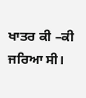ਖਾਤਰ ਕੀ –ਕੀ ਜਰਿਆ ਸੀ।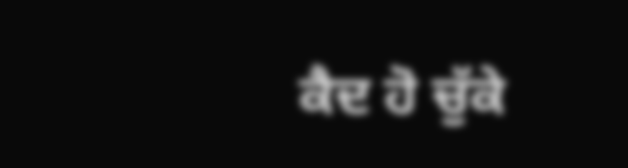ਕੈਦ ਹੋ ਚੁੱਕੇ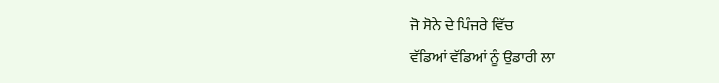ਜੋ ਸੋਨੇ ਦੇ ਪਿੰਜਰੇ ਵਿੱਚ
ਵੱਡਿਆਂ ਵੱਡਿਆਂ ਨੂੰ ਉਡਾਰੀ ਲਾ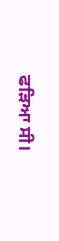ਫੜਿਆ ਸੀ।